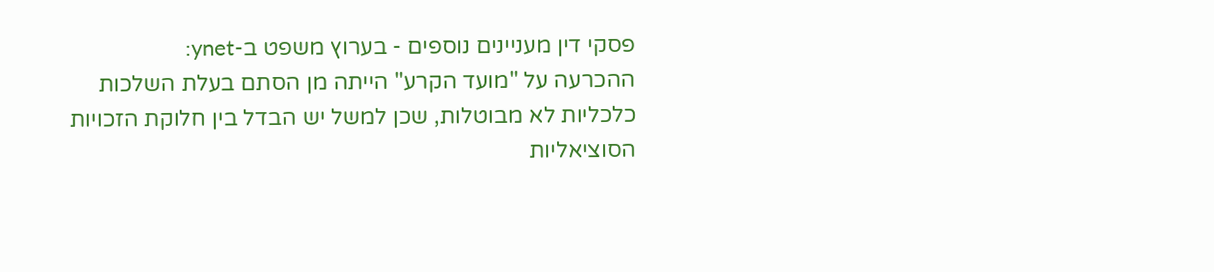פסקי דין מעניינים נוספים - בערוץ משפט ב-ynet:
ההכרעה על "מועד הקרע" הייתה מן הסתם בעלת השלכות כלכליות לא מבוטלות, שכן למשל יש הבדל בין חלוקת הזכויות הסוציאליות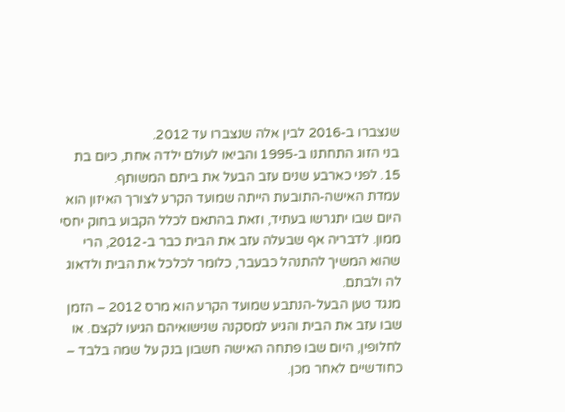שנצברו ב-2016 לבין אלה שנצברו עד 2012.
בני הזוג התחתנו ב-1995 והביאו לעולם ילדה אחת, כיום בת 15. לפני כארבע שנים עזב הבעל את ביתם המשותף.
עמדת האישה-התובעת הייתה שמועד הקרע לצורך האיזון הוא היום שבו יתגרשו בעתיד, וזאת בהתאם לכלל הקבוע בחוק יחסי ממון. לדבריה אף שבעלה עזב את הבית כבר ב-2012, הרי שהוא המשיך להתנהל כבעבר, כלומר לכלכל את הבית ולדאוג לה ולבתם.
מנגד טען הבעל-הנתבע שמועד הקרע הוא מרס 2012 – הזמן שבו עזב את הבית והגיע למסקנה שנישואיהם הגיעו לקצם. או לחלופין, היום שבו פתחה האישה חשבון בנק על שמה בלבד – כחודשיים לאחר מכן.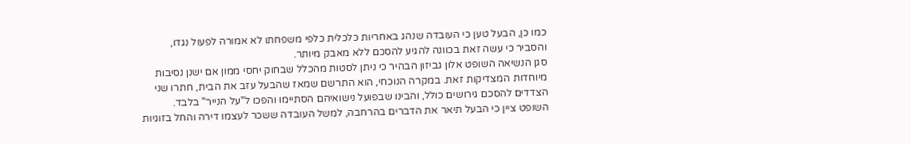כמו כן, הבעל טען כי העובדה שנהג באחריות כלכלית כלפי משפחתו לא אמורה לפעול נגדו, והסביר כי עשה זאת בכוונה להגיע להסכם ללא מאבק מיותר.
סגן הנשיאה השופט אלון גביזון הבהיר כי ניתן לסטות מהכלל שבחוק יחסי ממון אם ישנן נסיבות מיוחדות המצדיקות זאת. במקרה הנוכחי, הוא התרשם שמאז שהבעל עזב את הבית, חתרו שני הצדדים להסכם גירושים כולל, והבינו שבפועל נישואיהם הסתיימו והפכו ל"על הנייר" בלבד.
השופט ציין כי הבעל תיאר את הדברים בהרחבה, למשל העובדה ששכר לעצמו דירה והחל בזוגיות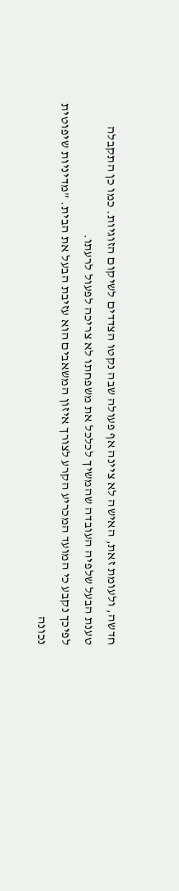חדשה, ולעומת זאת, האישה לא ציינה אף פעולה שבה נקטו הצדדים לשיקום הזוגיות. כמו כן התקבלה טענת הבעל שלפיה העובדה שהמשיך לכלכל את משפחתו לא צריכה לפעול לרעתו.
לפיכך נקבע כי המועד המכריע הקרע לצורך איזון המשאבים הוא עזיבת הבעל את הבית. "מדיניות שיפוטית נכונה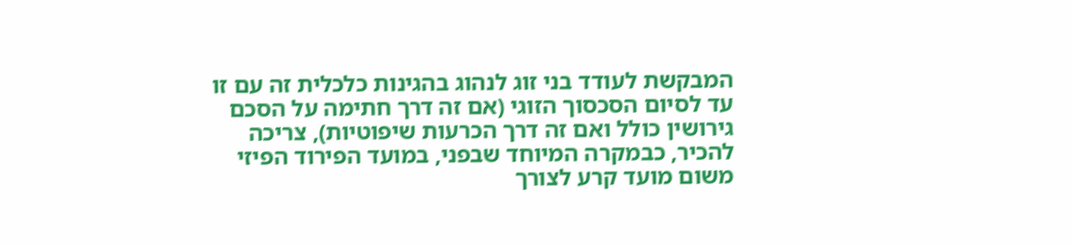המבקשת לעודד בני זוג לנהוג בהגינות כלכלית זה עם זו עד לסיום הסכסוך הזוגי (אם זה דרך חתימה על הסכם גירושין כולל ואם זה דרך הכרעות שיפוטיות), צריכה להכיר, כבמקרה המיוחד שבפני, במועד הפירוד הפיזי משום מועד קרע לצורך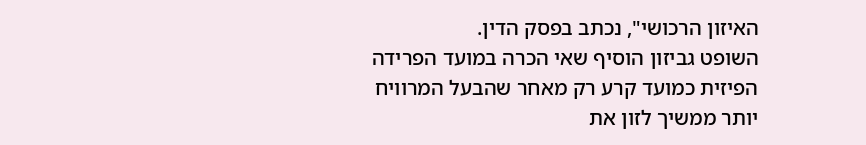האיזון הרכושי", נכתב בפסק הדין.
השופט גביזון הוסיף שאי הכרה במועד הפרידה הפיזית כמועד קרע רק מאחר שהבעל המרוויח יותר ממשיך לזון את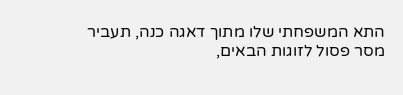התא המשפחתי שלו מתוך דאגה כנה, תעביר מסר פסול לזוגות הבאים,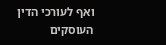ואף לעורכי הדין העוסקים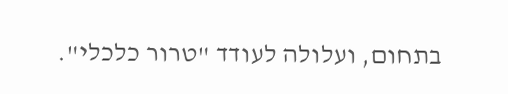בתחום, ועלולה לעודד "טרור כלכלי".